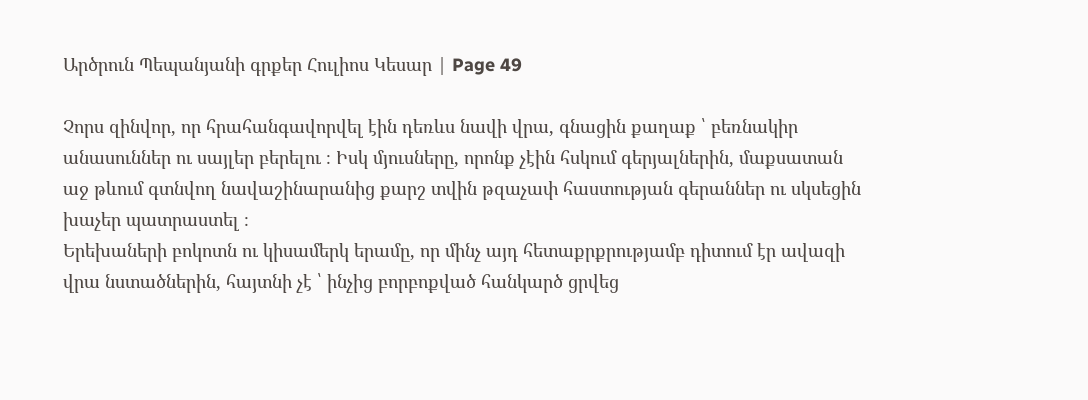Արծրուն Պեպանյանի գրքեր Հուլիոս Կեսար | Page 49

Չորս զինվոր, որ հրահանգավորվել էին դեռևս նավի վրա, գնացին քաղաք ՝ բեռնակիր անասուններ ու սայլեր բերելու ։ Իսկ մյուսները, որոնք չէին հսկում գերյալներին, մաքսատան աջ թևում գտնվող նավաշինարանից քարշ տվին թզաչափ հաստության գերաններ ու սկսեցին խաչեր պատրաստել ։
Երեխաների բոկոտն ու կիսամերկ երամը, որ մինչ այդ հետաքրքրությամբ դիտում էր ավազի վրա նստածներին, հայտնի չէ ՝ ինչից բորբոքված հանկարծ ցրվեց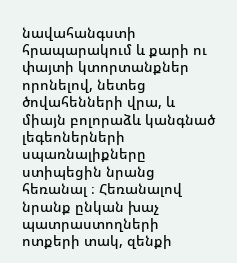նավահանգստի հրապարակում և քարի ու փայտի կտորտանքներ որոնելով, նետեց ծովահենների վրա, և միայն բոլորաձև կանգնած լեգեոներների սպառնալիքները ստիպեցին նրանց հեռանալ ։ Հեռանալով նրանք ընկան խաչ պատրաստողների ոտքերի տակ, զենքի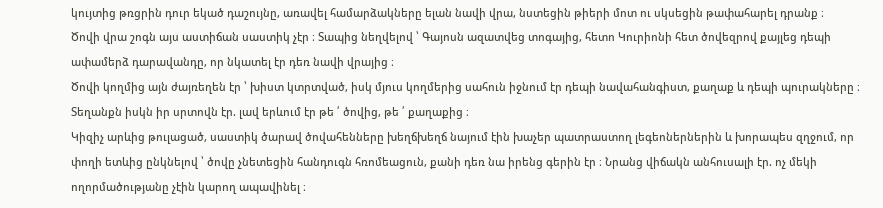կույտից թռցրին դուր եկած դաշույնը, առավել համարձակները ելան նավի վրա, նստեցին թիերի մոտ ու սկսեցին թափահարել դրանք ։
Ծովի վրա շոգն այս աստիճան սաստիկ չէր ։ Տապից նեղվելով ՝ Գայոսն ազատվեց տոգայից, հետո Կուրիոնի հետ ծովեզրով քայլեց դեպի ափամերձ դարավանդը, որ նկատել էր դեռ նավի վրայից ։
Ծովի կողմից այն ժայռեղեն էր ՝ խիստ կտրտված, իսկ մյուս կողմերից սահուն իջնում էր դեպի նավահանգիստ, քաղաք և դեպի պուրակները ։ Տեղանքն իսկն իր սրտովն էր. լավ երևում էր թե ՛ ծովից, թե ՛ քաղաքից ։
Կիզիչ արևից թուլացած, սաստիկ ծարավ ծովահենները խեղճխեղճ նայում էին խաչեր պատրաստող լեգեոներներին և խորապես զղջում, որ փողի ետևից ընկնելով ՝ ծովը չնետեցին հանդուգն հռոմեացուն, քանի դեռ նա իրենց գերին էր ։ Նրանց վիճակն անհուսալի էր. ոչ մեկի ողորմածությանը չէին կարող ապավինել ։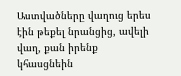Աստվածները վաղուց երես էին թեքել նրանցից, ավելի վաղ, քան իրենք կհասցնեին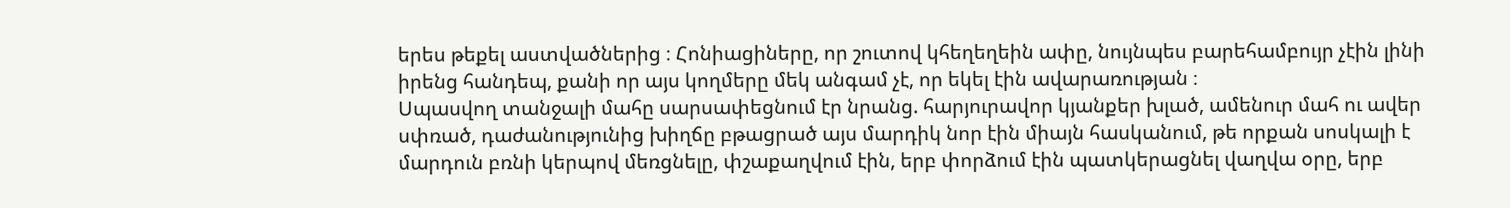երես թեքել աստվածներից ։ Հոնիացիները, որ շուտով կհեղեղեին ափը, նույնպես բարեհամբույր չէին լինի իրենց հանդեպ, քանի որ այս կողմերը մեկ անգամ չէ, որ եկել էին ավարառության ։
Սպասվող տանջալի մահը սարսափեցնում էր նրանց. հարյուրավոր կյանքեր խլած, ամենուր մահ ու ավեր սփռած, դաժանությունից խիղճը բթացրած այս մարդիկ նոր էին միայն հասկանում, թե որքան սոսկալի է մարդուն բռնի կերպով մեռցնելը, փշաքաղվում էին, երբ փորձում էին պատկերացնել վաղվա օրը, երբ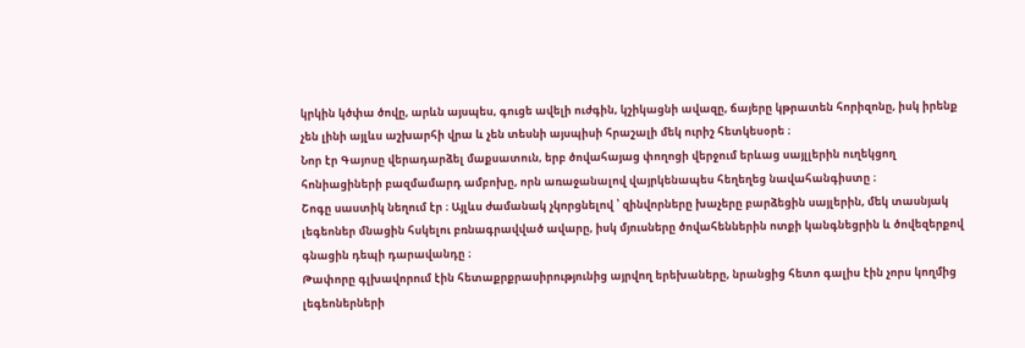կրկին կծփա ծովը, արևն այսպես, գուցե ավելի ուժգին, կշիկացնի ավազը, ճայերը կթրատեն հորիզոնը, իսկ իրենք չեն լինի այլևս աշխարհի վրա և չեն տեսնի այսպիսի հրաշալի մեկ ուրիշ հետկեսօրե ։
Նոր էր Գայոսը վերադարձել մաքսատուն, երբ ծովահայաց փողոցի վերջում երևաց սայլլերին ուղեկցող հոնիացիների բազմամարդ ամբոխը, որն առաջանալով վայրկենապես հեղեղեց նավահանգիստը ։
Շոգը սաստիկ նեղում էր ։ Այլևս ժամանակ չկորցնելով ՝ զինվորները խաչերը բարձեցին սայլերին, մեկ տասնյակ լեգեոներ մնացին հսկելու բռնագրավված ավարը, իսկ մյուսները ծովահեններին ոտքի կանգնեցրին և ծովեզերքով գնացին դեպի դարավանդը ։
Թափորը գլխավորում էին հետաքրքրասիրությունից այրվող երեխաները, նրանցից հետո գալիս էին չորս կողմից լեգեոներների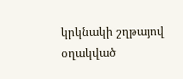կրկնակի շղթայով օղակված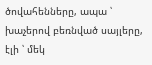ծովահենները, ապա ՝ խաչերով բեռնված սայլերը, էլի ՝ մեկ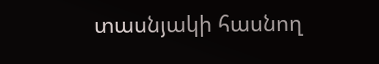տասնյակի հասնող